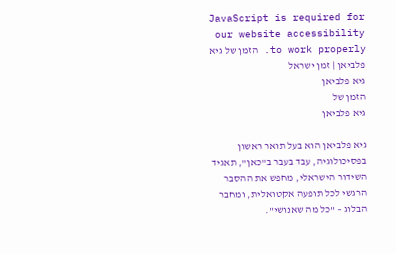JavaScript is required for our website accessibility to work properly. הזמן של גיא פלביאן | זמן ישראל
גיא פלביאן
הזמן של
גיא פלביאן

גיא פלביאן הוא בעל תואר ראשון בפסיכולוגיה, עבד בעבר ב"כאן", תאגיד השידור הישראלי, מחפש את ההסבר הרגשי לכל תופעה אקטואלית, ומחבר הבלוג – "כל מה שאנושי".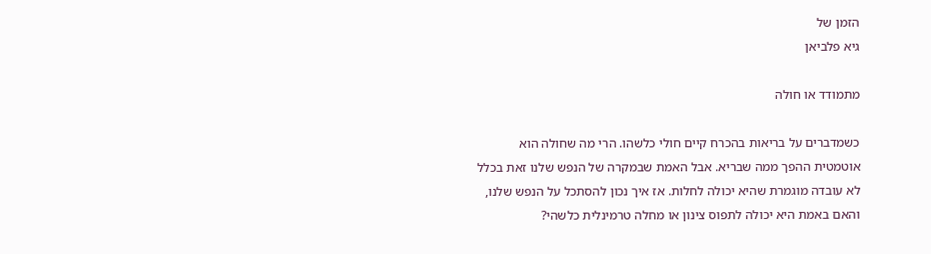הזמן של
גיא פלביאן

מתמודד או חולה

כשמדברים על בריאות בהכרח קיים חולי כלשהו. הרי מה שחולה הוא אוטמטית ההפך ממה שבריא. אבל האמת שבמקרה של הנפש שלנו זאת בכלל לא עובדה מוגמרת שהיא יכולה לחלות. אז איך נכון להסתכל על הנפש שלנו, והאם באמת היא יכולה לתפוס צינון או מחלה טרמינלית כלשהי?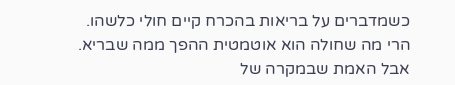כשמדברים על בריאות בהכרח קיים חולי כלשהו. הרי מה שחולה הוא אוטמטית ההפך ממה שבריא. אבל האמת שבמקרה של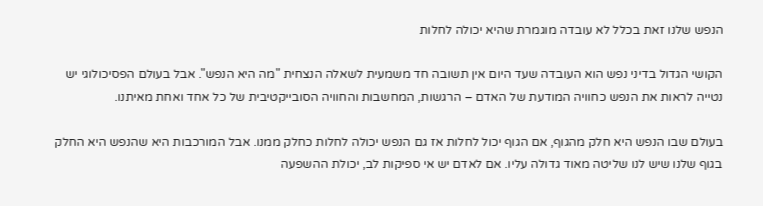הנפש שלנו זאת בכלל לא עובדה מוגמרת שהיא יכולה לחלות

הקושי הגדול בדיני נפש הוא העובדה שעד היום אין תשובה חד משמעית לשאלה הנצחית "מה היא הנפש". אבל בעולם הפסיכולוגי יש נטייה לראות את הנפש כחוויה המודעת של האדם – הרגשות, המחשבות והחוויה הסובייקטיבית של כל אחד ואחת מאיתנו.

בעולם שבו הנפש היא חלק מהגוף, אם הגוף יכול לחלות אז גם הנפש יכולה לחלות כחלק ממנו. אבל המורכבות היא שהנפש היא החלק בגוף שלנו שיש לנו שליטה מאוד גדולה עליו. אם לאדם יש אי ספיקות לב, יכולת ההשפעה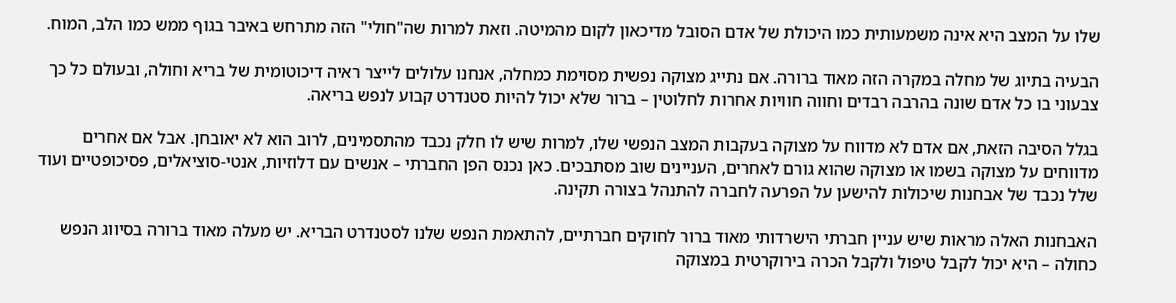שלו על המצב היא אינה משמעותית כמו היכולת של אדם הסובל מדיכאון לקום מהמיטה. וזאת למרות שה"חולי" הזה מתרחש באיבר בגוף ממש כמו הלב, המוח.

הבעיה בתיוג של מחלה במקרה הזה מאוד ברורה. אם נתייג מצוקה נפשית מסוימת כמחלה, אנחנו עלולים לייצר ראיה דיכוטומית של בריא וחולה, ובעולם כל כך צבעוני בו כל אדם שונה בהרבה רבדים וחווה חוויות אחרות לחלוטין – ברור שלא יכול להיות סטנדרט קבוע לנפש בריאה.

בגלל הסיבה הזאת, אם אדם לא מדווח על מצוקה בעקבות המצב הנפשי שלו, למרות שיש לו חלק נכבד מהתסמינים, לרוב הוא לא יאובחן. אבל אם אחרים מדווחים על מצוקה בשמו או מצוקה שהוא גורם לאחרים, העניינים שוב מסתבכים. כאן נכנס הפן החברתי – אנשים עם דלוזיות, אנטי-סוציאלים, פסיכופטיים ועוד שלל נכבד של אבחנות שיכולות להישען על הפרעה לחברה להתנהל בצורה תקינה.

האבחנות האלה מראות שיש עניין חברתי הישרדותי מאוד ברור לחוקים חברתיים, להתאמת הנפש שלנו לסטנדרט הבריא. יש מעלה מאוד ברורה בסיווג הנפש כחולה – היא יכול לקבל טיפול ולקבל הכרה בירוקרטית במצוקה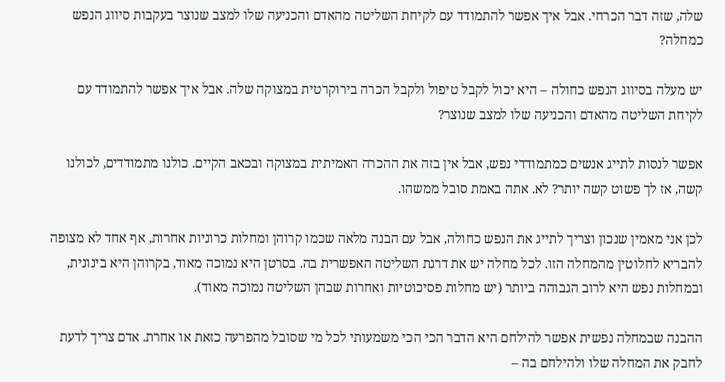שלה, שזה דבר הכרחי. אבל איך אפשר להתמודד עם לקיחת השליטה מהאדם והכניעה שלו למצב שנוצר בעקבות סיווג הנפש כמחלה?

יש מעלה בסיווג הנפש כחולה – היא יכול לקבל טיפול ולקבל הכרה בירוקרטית במצוקה שלה. אבל איך אפשר להתמודד עם לקיחת השליטה מהאדם והכניעה שלו למצב שנוצר?

אפשר לנסות לתייג אנשים כמתמודדי נפש, אבל אין בזה את ההכרה האמיתית במצוקה ובכאב הקיים. כולנו מתמודדים, לכולנו קשה, אז לך פשוט קשה יותר? לא. אתה באמת סובל ממשהו.

לכן אני מאמין שנכון וצריך לתייג את הנפש כחולה, אבל עם הבנה מלאה שכמו קרוהן ומחלות כרוניות אחרות, אף אחד לא מצופה להבריא לחלוטין מהמחלה הזו. לכל מחלה יש את דרגת השליטה האפשרית בה. בסרטן היא נמוכה מאוד, בקרוהן היא בינונית, ובמחלות נפש היא לרוב הגבוהה ביותר (יש מחלות פסיכוטיות ואחרות שבהן השליטה נמוכה מאוד).

ההבנה שבמחלה נפשית אפשר להילחם היא הדבר הכי הכי משמעותי לכל מי שסובל מהפרעה כזאת או אחרת. אדם צריך לדעת לחבק את המחלה שלו ולהילחם בה –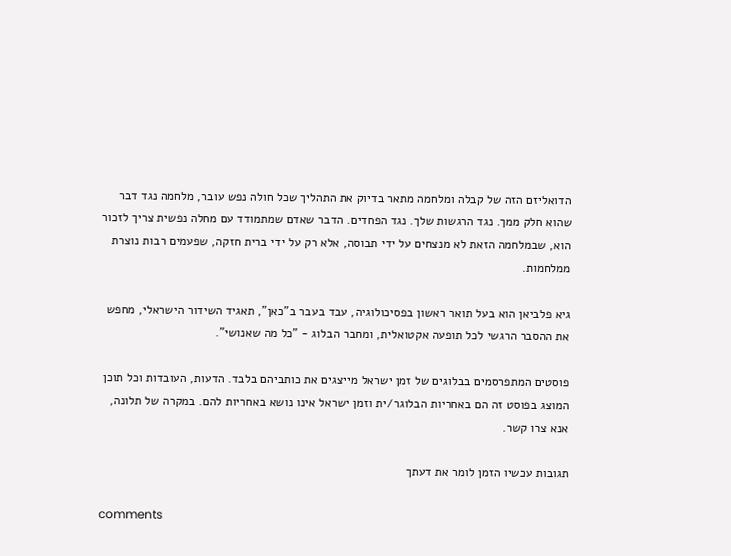הדואליזם הזה של קבלה ומלחמה מתאר בדיוק את התהליך שכל חולה נפש עובר, מלחמה נגד דבר שהוא חלק ממך. נגד הרגשות שלך. נגד הפחדים. הדבר שאדם שמתמודד עם מחלה נפשית צריך לזכור הוא, שבמלחמה הזאת לא מנצחים על ידי תבוסה, אלא רק על ידי ברית חזקה, שפעמים רבות נוצרת ממלחמות.

גיא פלביאן הוא בעל תואר ראשון בפסיכולוגיה, עבד בעבר ב"כאן", תאגיד השידור הישראלי, מחפש את ההסבר הרגשי לכל תופעה אקטואלית, ומחבר הבלוג - "כל מה שאנושי".

פוסטים המתפרסמים בבלוגים של זמן ישראל מייצגים את כותביהם בלבד. הדעות, העובדות וכל תוכן המוצג בפוסט זה הם באחריות הבלוגר/ית וזמן ישראל אינו נושא באחריות להם. במקרה של תלונה, אנא צרו קשר.

תגובות עכשיו הזמן לומר את דעתך

comments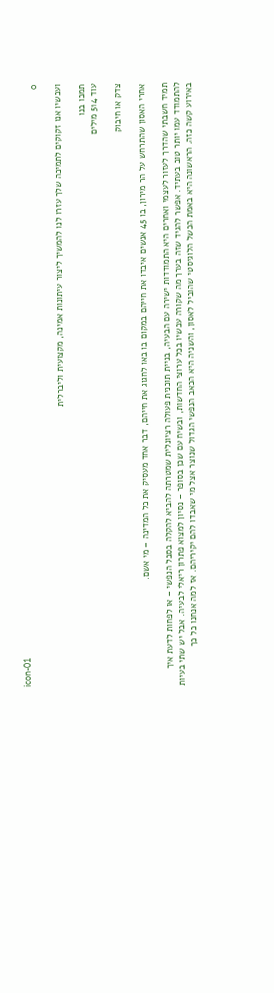icon-01
0

ועכשיו אנו זקוקים לתמיכה שלך עזרו לנו להמשיך ליצור עיתונות אמינה, מקצועית וליברלית

תמכו בנו
עוד 514 מילים

צדק או חיבוק

אחרי האסון שהתרחש על הר מירון, בו 45 אנשים איבדו את חייהם במקום בו באו לחגוג את חייהם, דבר אחד מעסיק את כל המדינה – מי אשם.

תמיד חשבתי שהדרך לעזור לעצמי ואחרים היא התמודדות ישירה עם הבעיה, בניית תוכנית פעולה רציונלית שמטרתה להביא להקלה בסבל הנפשי – או לפחות לדעת איך להתמודד עמו יותר טוב בעתיד. אפשר להגיד שזה בערך מה שקורה עכשיו בכל ערוצי החדשות, ובשיח עם שכן בסופר – נסיון למצוא פתרון ריאלי לבעיה. אבל יש שתי בעיות באירוע קשה כזה. הראשונה היא באמת הכשל הלוגיסטי שהוביל לאסון, והשניה היא הכאב הנפשי הגדול שנוצר אצל מי שאבדו להם יקיריהם. אז למה אנחנו כל כך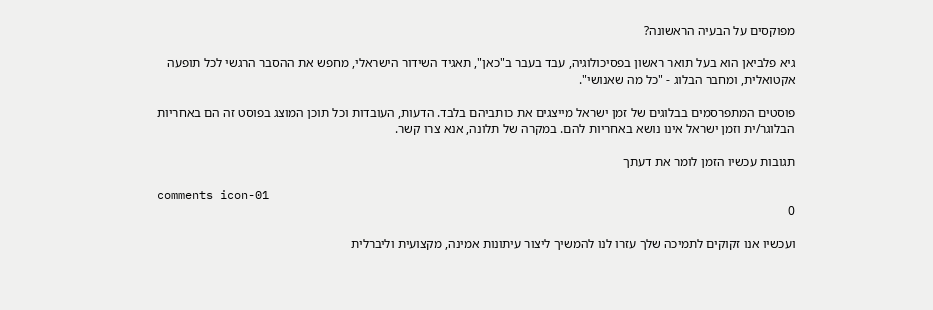מפוקסים על הבעיה הראשונה?

גיא פלביאן הוא בעל תואר ראשון בפסיכולוגיה, עבד בעבר ב"כאן", תאגיד השידור הישראלי, מחפש את ההסבר הרגשי לכל תופעה אקטואלית, ומחבר הבלוג - "כל מה שאנושי".

פוסטים המתפרסמים בבלוגים של זמן ישראל מייצגים את כותביהם בלבד. הדעות, העובדות וכל תוכן המוצג בפוסט זה הם באחריות הבלוגר/ית וזמן ישראל אינו נושא באחריות להם. במקרה של תלונה, אנא צרו קשר.

תגובות עכשיו הזמן לומר את דעתך

comments icon-01
0

ועכשיו אנו זקוקים לתמיכה שלך עזרו לנו להמשיך ליצור עיתונות אמינה, מקצועית וליברלית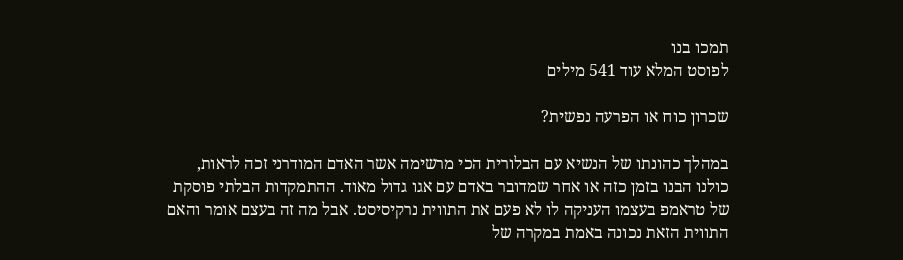תמכו בנו
לפוסט המלא עוד 541 מילים

שכרון כוח או הפרעה נפשית?

במהלך כהונתו של הנשיא עם הבלורית הכי מרשימה אשר האדם המודרני זכה לראות, כולנו הבנו בזמן כזה או אחר שמדובר באדם עם אגו גדול מאוד. ההתמקדות הבלתי פוסקת של טראמפ בעצמו העניקה לו לא פעם את התווית נרקיסיסט. אבל מה זה בעצם אומר והאם התווית הזאת נכונה באמת במקרה של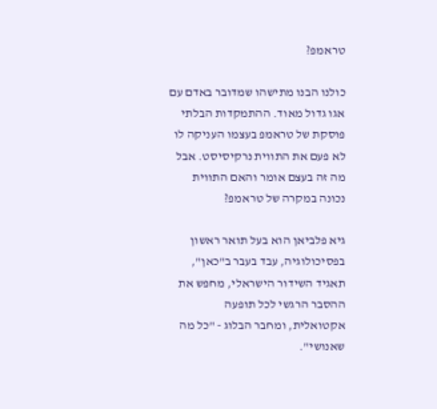טראמפ?

כולנו הבנו מתישהו שמדובר באדם עם אגו גדול מאוד. ההתמקדות הבלתי פוסקת של טראמפ בעצמו העניקה לו לא פעם את התווית נרקיסיסט. אבל מה זה בעצם אומר והאם התווית נכונה במקרה של טראמפ?

גיא פלביאן הוא בעל תואר ראשון בפסיכולוגיה, עבד בעבר ב"כאן", תאגיד השידור הישראלי, מחפש את ההסבר הרגשי לכל תופעה אקטואלית, ומחבר הבלוג - "כל מה שאנושי".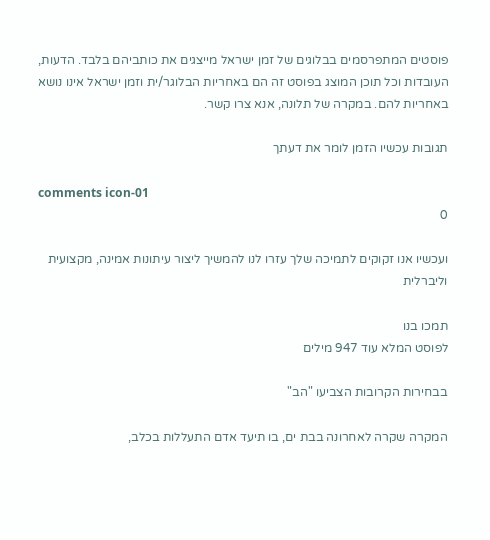פוסטים המתפרסמים בבלוגים של זמן ישראל מייצגים את כותביהם בלבד. הדעות, העובדות וכל תוכן המוצג בפוסט זה הם באחריות הבלוגר/ית וזמן ישראל אינו נושא באחריות להם. במקרה של תלונה, אנא צרו קשר.

תגובות עכשיו הזמן לומר את דעתך

comments icon-01
0

ועכשיו אנו זקוקים לתמיכה שלך עזרו לנו להמשיך ליצור עיתונות אמינה, מקצועית וליברלית

תמכו בנו
לפוסט המלא עוד 947 מילים

בבחירות הקרובות הצביעו "הב"

המקרה שקרה לאחרונה בבת ים, בו תיעד אדם התעללות בכלב,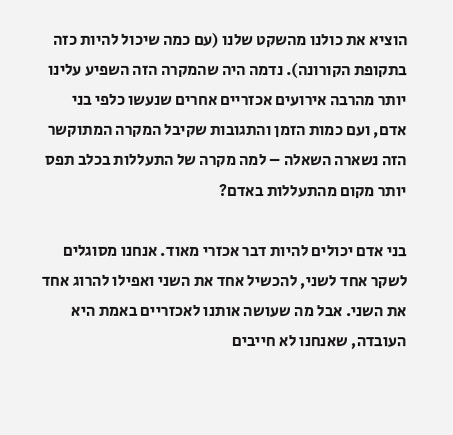הוציא את כולנו מהשקט שלנו (עם כמה שיכול להיות כזה בתקופת הקורונה). נדמה היה שהמקרה הזה השפיע עלינו יותר מהרבה אירועים אכזריים אחרים שנעשו כלפי בני אדם, ועם כמות הזמן והתגובות שקיבל המקרה המתוקשר הזה נשארה השאלה – למה מקרה של התעללות בכלב תפס יותר מקום מהתעללות באדם?

בני אדם יכולים להיות דבר אכזרי מאוד. אנחנו מסוגלים לשקר אחד לשני, להכשיל אחד את השני ואפילו להרוג אחד את השני. אבל מה שעושה אותנו לאכזריים באמת היא העובדה, שאנחנו לא חייבים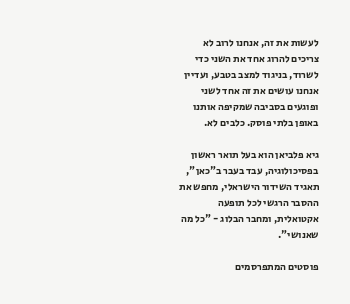לעשות את זה, אנחנו לרוב לא צריכים להרוג אחד את השני כדי לשרוד, בניגוד למצב בטבע, ועדיין אנחנו עושים את זה אחד לשני ופוגעים בסביבה שמקיפה אותנו באופן בלתי פוסק. כלבים לא.

גיא פלביאן הוא בעל תואר ראשון בפסיכולוגיה, עבד בעבר ב"כאן", תאגיד השידור הישראלי, מחפש את ההסבר הרגשי לכל תופעה אקטואלית, ומחבר הבלוג - "כל מה שאנושי".

פוסטים המתפרסמים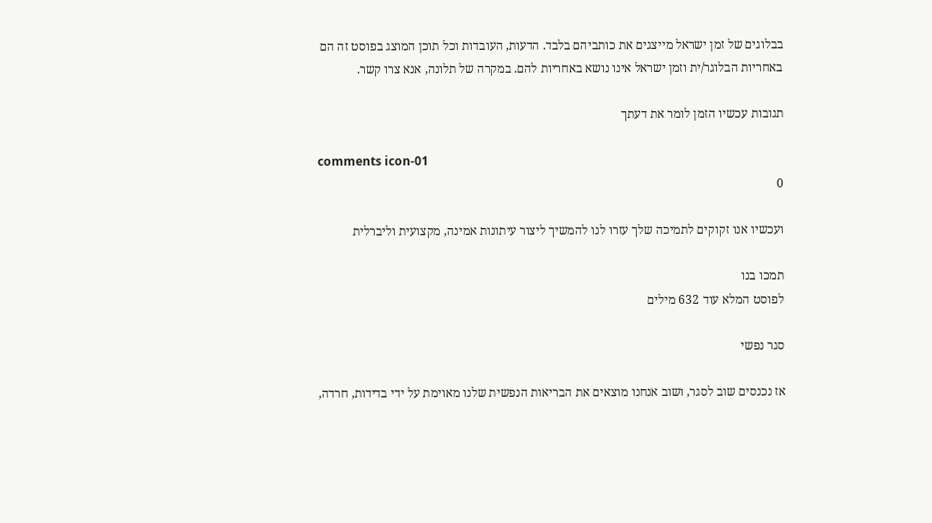בבלוגים של זמן ישראל מייצגים את כותביהם בלבד. הדעות, העובדות וכל תוכן המוצג בפוסט זה הם באחריות הבלוגר/ית וזמן ישראל אינו נושא באחריות להם. במקרה של תלונה, אנא צרו קשר.

תגובות עכשיו הזמן לומר את דעתך

comments icon-01
0

ועכשיו אנו זקוקים לתמיכה שלך עזרו לנו להמשיך ליצור עיתונות אמינה, מקצועית וליברלית

תמכו בנו
לפוסט המלא עוד 632 מילים

סגר נפשי

אז נכנסים שוב לסגר, ושוב אנחנו מוצאים את הבריאות הנפשית שלנו מאוימת על ידי בדידות, חרדה,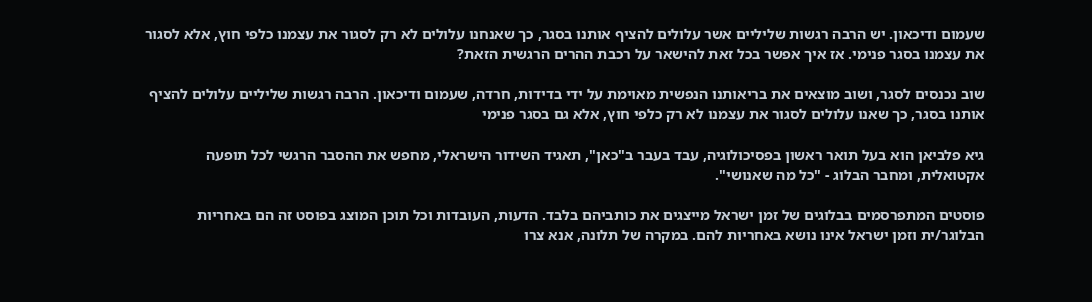שעמום ודיכאון. יש הרבה רגשות שליליים אשר עלולים להציף אותנו בסגר, כך שאנחנו עלולים לא רק לסגור את עצמנו כלפי חוץ, אלא לסגור את עצמנו בסגר פנימי. אז איך אפשר בכל זאת להישאר על רכבת ההרים הרגשית הזאת?

שוב נכנסים לסגר, ושוב מוצאים את בריאותנו הנפשית מאוימת על ידי בדידות, חרדה, שעמום ודיכאון. הרבה רגשות שליליים עלולים להציף אותנו בסגר, כך שאנו עלולים לסגור את עצמנו לא רק כלפי חוץ, אלא גם בסגר פנימי

גיא פלביאן הוא בעל תואר ראשון בפסיכולוגיה, עבד בעבר ב"כאן", תאגיד השידור הישראלי, מחפש את ההסבר הרגשי לכל תופעה אקטואלית, ומחבר הבלוג - "כל מה שאנושי".

פוסטים המתפרסמים בבלוגים של זמן ישראל מייצגים את כותביהם בלבד. הדעות, העובדות וכל תוכן המוצג בפוסט זה הם באחריות הבלוגר/ית וזמן ישראל אינו נושא באחריות להם. במקרה של תלונה, אנא צרו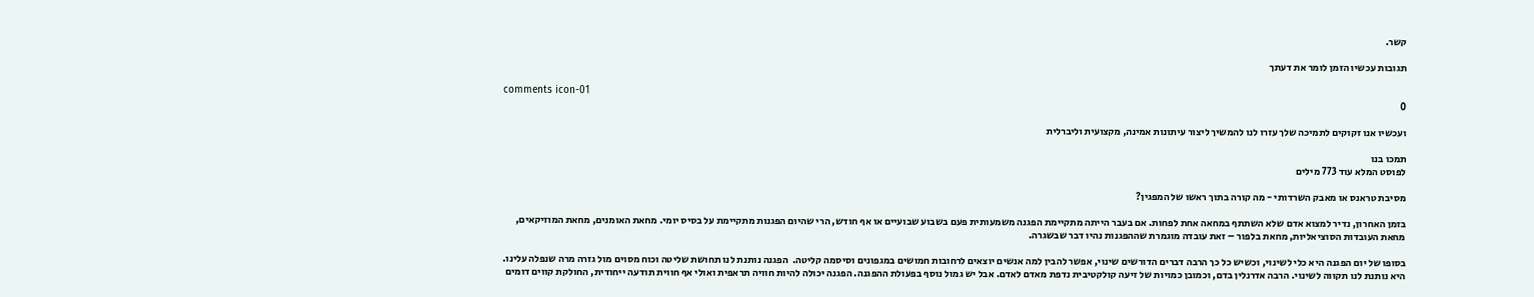קשר.

תגובות עכשיו הזמן לומר את דעתך

comments icon-01
0

ועכשיו אנו זקוקים לתמיכה שלך עזרו לנו להמשיך ליצור עיתונות אמינה, מקצועית וליברלית

תמכו בנו
לפוסט המלא עוד 773 מילים

מסיבת טראנס או מאבק השרדותי - מה קורה בתוך ראשו של המפגין?

בזמן האחרון, נדיר למצוא אדם שלא השתתף במחאה אחת לפחות. אם בעבר הייתה מתקיימת הפגנה משמעותית פעם בשבוע שבועיים או אף חודש, הרי שהיום הפגנות מתקיימת על בסיס יומי. מחאת האומנים, מחאת המוזיקאים, מחאת העובדות הסוציאליות, מחאת בלפור – זאת עובדה מוגמרת שההפגנות נהיו דבר שבשגרה.

בסופו של יום הפגנה היא כלי לשינוי, וכשיש כל כך הרבה דברים הדורשים שינוי, אפשר להבין למה אנשים יוצאים לרחובות חמושים במגפונים וסיסמה קליטה.  הפגנה נותנת לנו תחושת שליטה וכוח מסוים מול גזרה מרה שנפלה עלינו. היא נותנת לנו תקווה לשינוי. הרבה אדרנלין בדם, וכמובן כמויות של זיעה קולקטיבית נדפת מאדם לאדם. אבל יש גמול נוסף בפעולת ההפגנה. הפגנה יכולה להיות חוויה תראפית ואולי אף חווית תודעה ייחודית, החולקת קווים דומים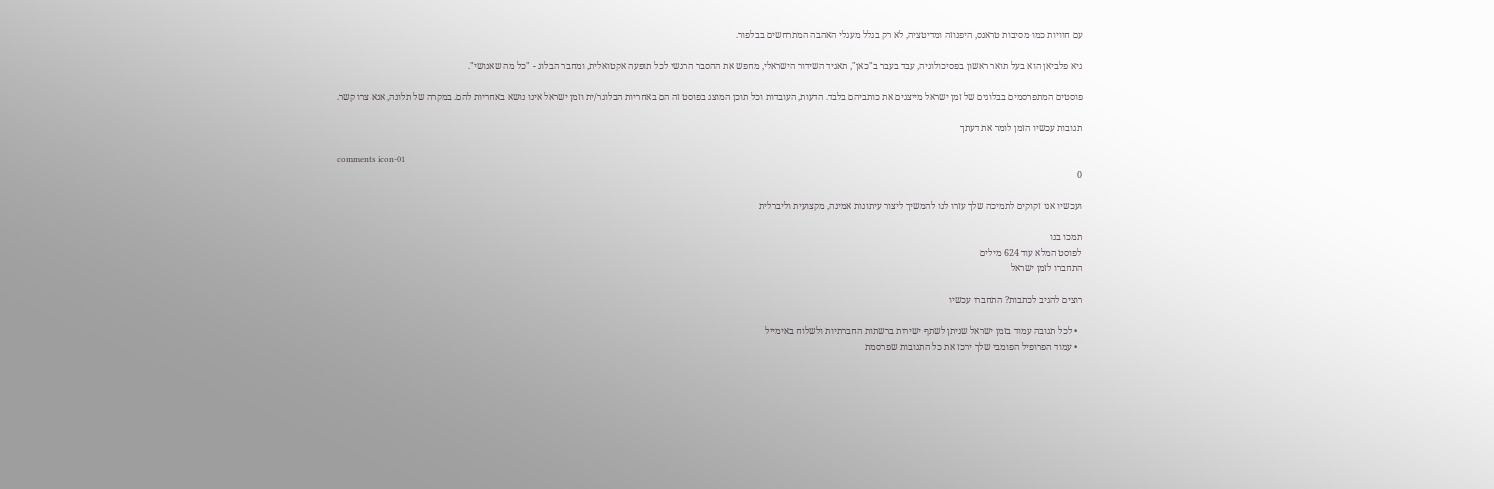עם חוויות כמו מסיבות טראנס, היפנוזה ומדיטציה, לא רק בגלל מעגלי האהבה המתרחשים בבלפור.

גיא פלביאן הוא בעל תואר ראשון בפסיכולוגיה, עבד בעבר ב"כאן", תאגיד השידור הישראלי, מחפש את ההסבר הרגשי לכל תופעה אקטואלית, ומחבר הבלוג - "כל מה שאנושי".

פוסטים המתפרסמים בבלוגים של זמן ישראל מייצגים את כותביהם בלבד. הדעות, העובדות וכל תוכן המוצג בפוסט זה הם באחריות הבלוגר/ית וזמן ישראל אינו נושא באחריות להם. במקרה של תלונה, אנא צרו קשר.

תגובות עכשיו הזמן לומר את דעתך

comments icon-01
0

ועכשיו אנו זקוקים לתמיכה שלך עזרו לנו להמשיך ליצור עיתונות אמינה, מקצועית וליברלית

תמכו בנו
לפוסט המלא עוד 624 מילים
התחברו לזמן ישראל

רוצים להגיב לכתבות? התחברו עכשיו

  • לכל תגובה עמוד בזמן ישראל שניתן לשתף ישירות ברשתות החברתיות ולשלוח באימייל
  • עמוד הפרופיל הפומבי שלך ירכז את כל התגובות שפרסמת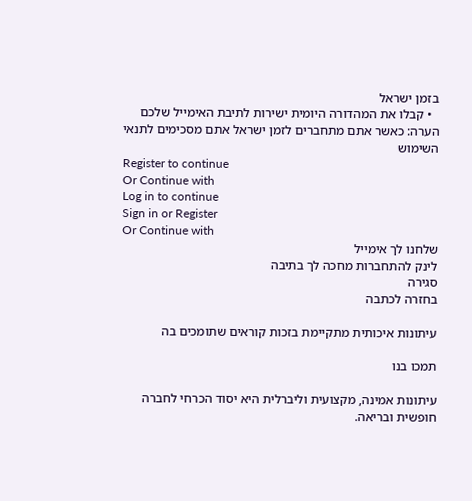בזמן ישראל
  • קבלו את המהדורה היומית ישירות לתיבת האימייל שלכם
הערה: כאשר אתם מתחברים לזמן ישראל אתם מסכימים לתנאי השימוש
Register to continue
Or Continue with
Log in to continue
Sign in or Register
Or Continue with
שלחנו לך אימייל
לינק להתחברות מחכה לך בתיבה
סגירה
בחזרה לכתבה

עיתונות איכותית מתקיימת בזכות קוראים שתומכים בה

תמכו בנו

עיתונות אמינה, מקצועית וליברלית היא יסוד הכרחי לחברה חופשית ובריאה.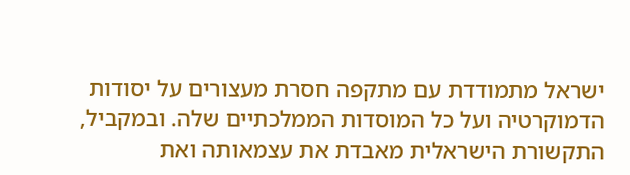ישראל מתמודדת עם מתקפה חסרת מעצורים על יסודות הדמוקרטיה ועל כל המוסדות הממלכתיים שלה. ובמקביל, התקשורת הישראלית מאבדת את עצמאותה ואת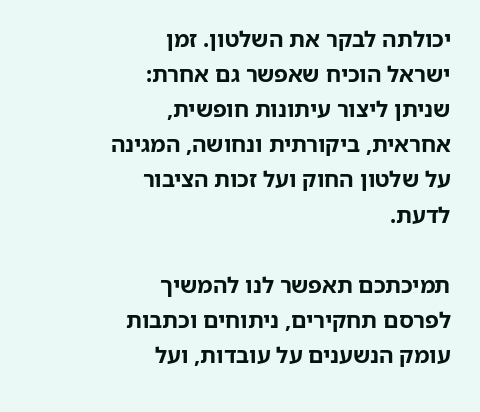יכולתה לבקר את השלטון. זמן ישראל הוכיח שאפשר גם אחרת: שניתן ליצור עיתונות חופשית, אחראית, ביקורתית ונחושה, המגינה על שלטון החוק ועל זכות הציבור לדעת.

תמיכתכם תאפשר לנו להמשיך לפרסם תחקירים, ניתוחים וכתבות עומק הנשענים על עובדות, ועל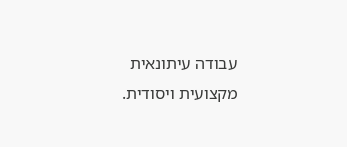עבודה עיתונאית מקצועית ויסודית.